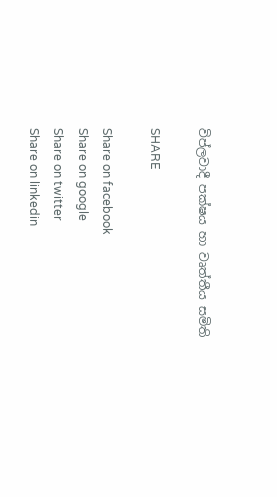විප්ලවාදී පක්ෂය හා වෘත්තීය සමිති

SHARE

Share on facebook
Share on google
Share on twitter
Share on linkedin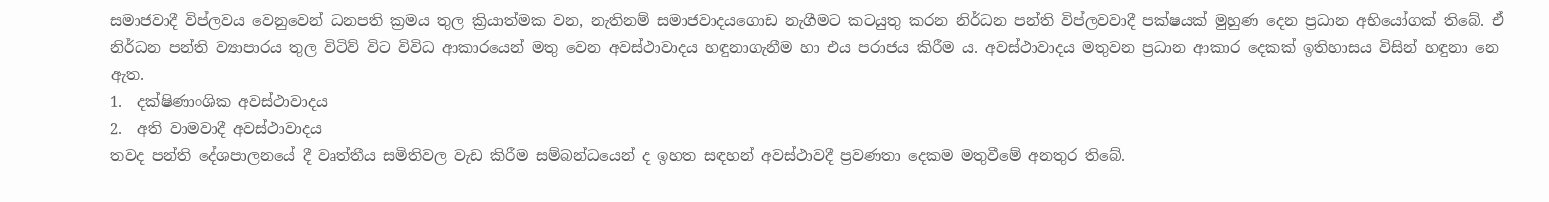සමාජවාදී විප්ලවය වෙනුවෙන් ධනපති ක්‍රමය තුල ක්‍රියාත්මක වන, නැතිනම් සමාජවාදයගොඩ නැගීමට කටයුතු කරන නිර්ධන පන්ති විප්ලවවාදී පක්ෂයක් මුහුණ දෙන ප්‍රධාන අභියෝගක් තිබේ. ඒ නිර්ධන පන්ති ව්‍යාපාරය තුල විටිව් විට විවිධ ආකාරයෙන් මතු වෙන අවස්ථාවාදය හඳුනාගැනීම හා එය පරාජය කිරීම ය. අවස්ථාවාදය මතුවන ප්‍රධාන ආකාර දෙකක් ඉතිහාසය විසින් හඳුනා නෙ ඇත.
1.  දක්ෂිණාංශික අවස්ථාවාදය
2.  අති වාමවාදී අවස්ථාවාදය
තවද පන්ති දේශපාලනයේ දී වෘත්තීය සමිතිවල වැඩ කිරීම සම්බන්ධයෙන් ද ඉහත සඳහන් අවස්ථාවදී ප්‍රවණතා දෙකම මතුවීමේ අනතුර තිබේ.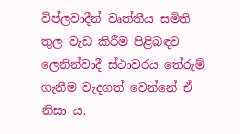විප්ලවාදීන් වෘත්තීය සමිති තුල වැඩ කිරීම පිළිබඳව ලෙනින්වාදී ස්ථාවරය තේරුම් ගැනීම වැදගත් වෙන්නේ ඒ නිසා ය.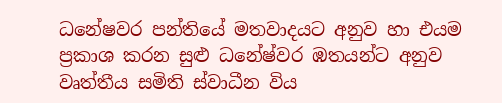ධනේෂවර පන්තියේ මතවාදයට අනුව හා එයම ප්‍රකාශ කරන සුළු ධනේෂ්වර ඹතයන්ට අනුව වෘත්තීය සමිති ස්වාධීන විය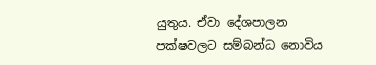යුතුය. ඒවා දේශපාලන පක්ෂවලට සම්බන්ධ නොවිය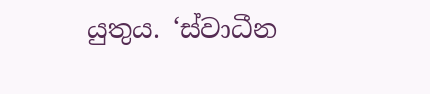යුතුය. ‘ස්වාධීන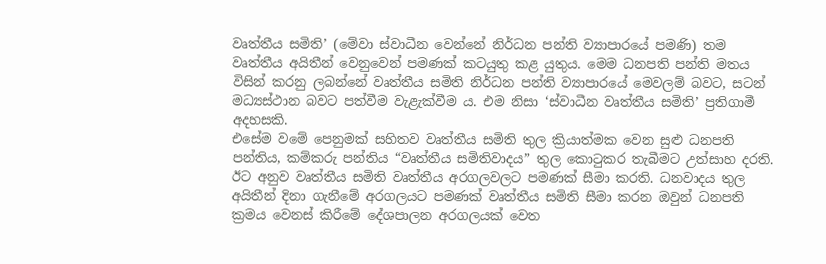වෘත්තීය සමිති’ (මේවා ස්වාධීන වෙන්නේ නිර්ධන පන්ති ව්‍යාපාරයේ පමණි) තම වෘත්තීය අයිතීන් වෙනුවෙන් පමණක් කටයුතු කළ යුතුය. මෙම ධනපති පන්ති මතය විසින් කරනු ලබන්නේ වෘත්තීය සමිති නිර්ධන පන්ති ව්‍යාපාරයේ මෙවලම් බවට, සටන් මධ්‍යස්ථාන බවට පත්වීම වැළැක්වීම ය. එම නිසා ‘ස්වාධීන වෘත්තීය සමිති’ ප්‍රතිගාමී අදහසකි.
එසේම වමේ පෙනුමක් සහිතව වෘත්තීය සමිති තුල ක්‍රියාත්මක වෙන සුළු ධනපති පන්තිය, කම්කරු පන්තිය “වෘත්තීය සමිතිවාදය” තුල කොටුකර තැබීමට උත්සාහ දරති. ඊට අනුව වෘත්තීය සමිති වෘත්තීය අරගලවලට පමණක් සීමා කරති. ධනවාදය තුල අයිතීන් දිනා ගැනීමේ අරගලයට පමණක් වෘත්තීය සමිති සීමා කරන ඔවුන් ධනපති ක්‍රමය වෙනස් කිරීමේ දේශපාලන අරගලයක් වෙත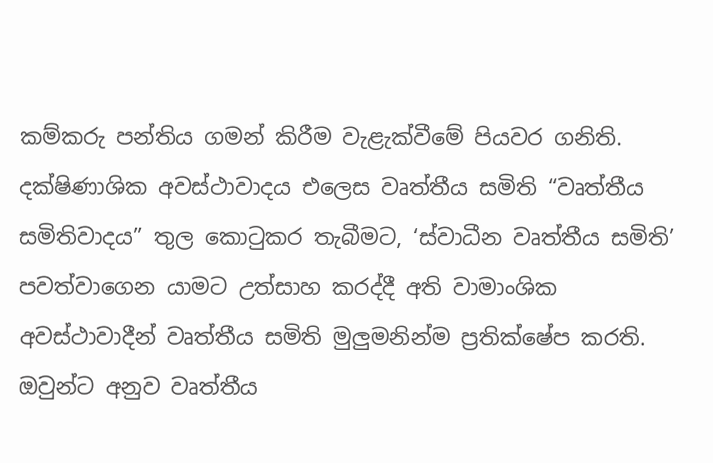කම්කරු පන්තිය ගමන් කිරීම වැළැක්වීමේ පියවර ගනිති.
දක්ෂිණාශික අවස්ථාවාදය එලෙස වෘත්තීය සමිති “වෘත්තීය සමිතිවාදය” තුල කොටුකර තැබීමට, ‘ස්වාධීන වෘත්තීය සමිති’ පවත්වාගෙන යාමට උත්සාහ කරද්දී අති වාමාංශික අවස්ථාවාදීන් වෘත්තීය සමිති මුලුමනින්ම ප්‍රතික්ෂේප කරති. ඔවුන්ට අනුව වෘත්තීය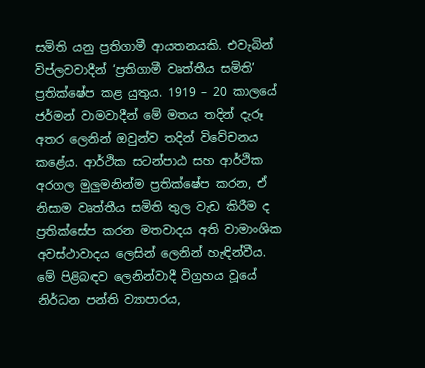සමිති යනු ප්‍රතිගාමී ආයතනයකි. එවැබින් විප්ලවවාදීන් ‘ප්‍රතිගාමී වෘත්තීය සමිති’ ප්‍රතික්ෂේප කළ යුතුය. 1919 – 20 කාලයේ ජර්මන් වාමවාදීන් මේ මතය තදින් දැරූ අතර ලෙනින් ඔවුන්ව තදින් විවේචනය කළේය. ආර්ථික සටන්පාඨ සහ ආර්ථික අරගල මුලුමනින්ම ප්‍රතික්ෂේප කරන, ඒ නිසාම වෘත්තීය සමිති තුල වැඩ කිරීම ද ප්‍රතික්සේප කරන මතවාදය අති වාමාංශික අවස්ථාවාදය ලෙසින් ලෙනින් හැඳින්වීය.
මේ පිළිබඳව ලෙනින්වාදී විග්‍රහය වූයේ නිර්ධන පන්ති ව්‍යාපාරය,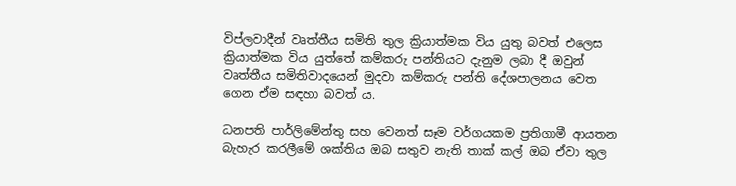විප්ලවාදීන් වෘත්තීය සමිති තුල ක්‍රියාත්මක විය යුතු බවත් එලෙස ක්‍රියාත්මක විය යුත්තේ කම්කරු පන්තියට දැනුම ලබා දී ඔවුන් වෘත්තීය සමිතිවාදයෙන් මුදවා කම්කරු පන්ති දේශපාලනය වෙත ගෙන ඒම සඳහා බවත් ය.

ධනපති පාර්ලිමේන්තු සහ වෙනත් සෑම වර්ගයකම ප්‍රතිගාමී ආයතන බැහැර කරලීමේ ශක්තිය ඔබ සතුව නැති තාක් කල් ඔබ ඒවා තුල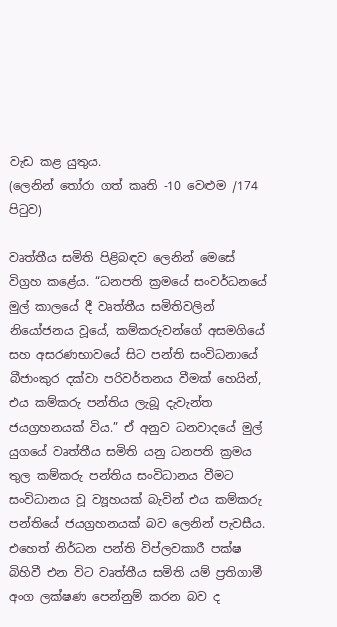වැඩ කළ යුතුය.
(ලෙනින් තෝරා ගත් කෘති -10 වෙළුම /174 පිටුව)

වෘත්තීය සමිති පිළිබඳව ලෙනින් මෙසේ විග්‍රහ කළේය. “ධනපති ක්‍රමයේ සංවර්ධනයේ මුල් කාලයේ දී වෘත්තීය සමිතිවලින් නියෝජනය වූයේ, කම්කරුවන්ගේ අසමගියේ සහ අසරණභාවයේ සිට පන්ති සංවිධනායේ බීජාංකුර දක්වා පරිවර්තනය වීමක් හෙයින්, එය කම්කරු පන්තිය ලැබූ දැවැන්ත ජයග්‍රහනයක් විය.” ඒ අනුව ධනවාදයේ මුල් යුගයේ වෘත්තීය සමිති යනු ධනපති ක්‍රමය තුල කම්කරු පන්තිය සංවිධානය වීමට සංවිධානය වූ ව්‍යූහයක් බැවින් එය කම්කරු පන්තියේ ජයග්‍රහනයක් බව ලෙනින් පැවසීය. එහෙත් නිර්ධන පන්ති විප්ලවකාරී පක්ෂ බිහිවී එන විට වෘත්තීය සමිති යම් ප්‍රතිගාමී අංග ලක්ෂණ පෙන්නුම් කරන බව ද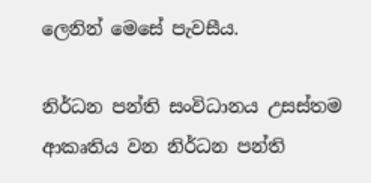ලෙනින් මෙසේ පැවසීය.

නිර්ධන පන්ති සංවිධානය උසස්තම ආකෘතිය වන නිර්ධන පන්ති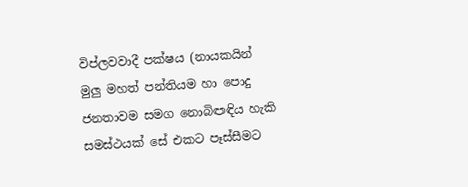විප්ලවවාදී පක්ෂය (නායකයින් මුලු මහත් පන්තියම හා පොදු ජනතාවම සමග නොබිඏඳිය හැකි සමස්ථයක් සේ එකට පෑස්සීමට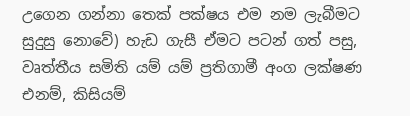උගෙන ගන්නා තෙක් පක්ෂය එම නම ලැබීමට සුදුසු නොවේ) හැඩ ගැසී ඒමට පටන් ගත් පසු, වෘත්තීය සමිති යම් යම් ප්‍රතිගාමී අංග ලක්ෂණ එනම්, කිසියම්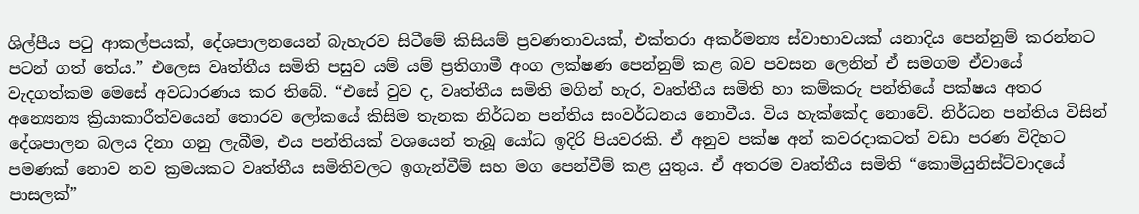ශිල්පීය පටු ආකල්පයක්, දේශපාලනයෙන් බැහැරව සිටීමේ කිසියම් ප්‍රවණතාවයක්, එක්තරා අකර්මන්‍ය ස්වාභාවයක් යනාදිය පෙන්නුම් කරන්නට පටන් ගත් තේය.” එලෙස වෘත්තීය සමිති පසුව යම් යම් ප්‍රතිගාමී අංග ලක්ෂණ පෙන්නුම් කළ බව පවසන ලෙනින් ඒ සමගම ඒවායේ වැදගත්කම මෙසේ අවධාරණය කර තිබේ. “එසේ වුව ද, වෘත්තීය සමිති මගින් හැර, වෘත්තීය සමිති හා කම්කරු පන්තියේ පක්ෂය අතර අන්‍යෙන්‍ය ක්‍රියාකාරීත්වයෙන් තොරව ලෝකයේ කිසිම තැනක නිර්ධන පන්තිය සංවර්ධනය නොවීය. විය හැක්කේද නොවේ. නිර්ධන පන්තිය විසින් දේශපාලන බලය දිනා ගනු ලැබීම, එය පන්තියක් වශයෙන් තැබූ යෝධ ඉදිරි පියවරකි. ඒ අනුව පක්ෂ අන් කවරදාකටත් වඩා පරණ විදිහට පමණක් නොව නව ක්‍රමයකට වෘත්තීය සමිතිවලට ඉගැන්වීම් සහ මග පෙන්වීම් කළ යුතුය. ඒ අතරම වෘත්තීය සමිති “කොමියුනිස්ට්වාදයේ පාසලක්”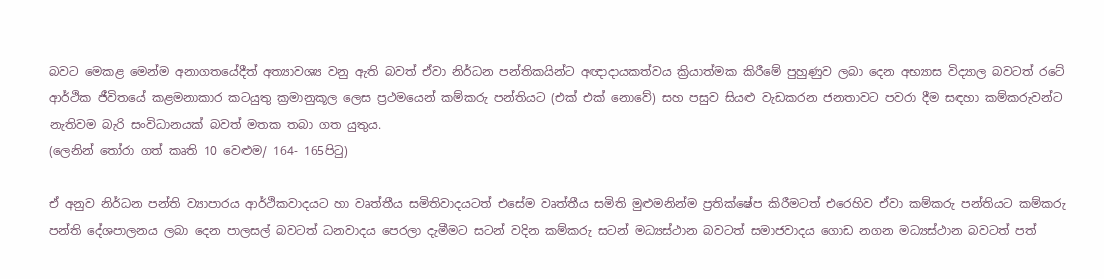බවට මෙකළ මෙන්ම අනාගතයේදීත් අත්‍යාවශ්‍ය වනු ඇති බවත් ඒවා නිර්ධන පන්තිකයින්ට අඥාදායකත්වය ක්‍රියාත්මක කිරීමේ පුහුණුව ලබා දෙන අභ්‍යාස විද්‍යාල බවටත් රටේ ආර්ථික ජීවිතයේ කළමනාකාර කටයුතු ක්‍රමානුකූල ලෙස ප්‍රථමයෙන් කම්කරු පන්තියට (එක් එක් නොවේ) සහ පසුව සියළු වැඩකරන ජනතාවට පවරා දීම සඳහා කම්කරුවන්ට නැතිවම බැරි සංවිධානයක් බවත් මතක තබා ගත යුතුය.
(ලෙනින් තෝරා ගත් කෘති 10 වෙළුම/ 164- 165පිටු)

ඒ අනුව නිර්ධන පන්ති ව්‍යාපාරය ආර්ථිකවාදයට හා වෘත්තීය සමිතිවාදයටත් එසේම වෘත්තීය සමිති මුළුමනින්ම ප්‍රතික්ෂේප කිරීමටත් එරෙහිව ඒවා කම්කරු පන්තියට කම්කරු පන්ති දේශපාලනය ලබා දෙන පාලසල් බවටත් ධනවාදය පෙරලා දැමීමට සටන් වදින කම්කරු සටන් මධ්‍යස්ථාන බවටත් සමාජවාදය ගොඩ නගන මධ්‍යස්ථාන බවටත් පත්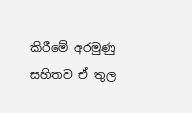කිරීමේ අරමුණු සහිතව ඒ තුල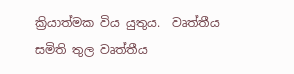ක්‍රියාත්මක විය යුතුය.  වෘත්තීය සමිති තුල වෘත්තීය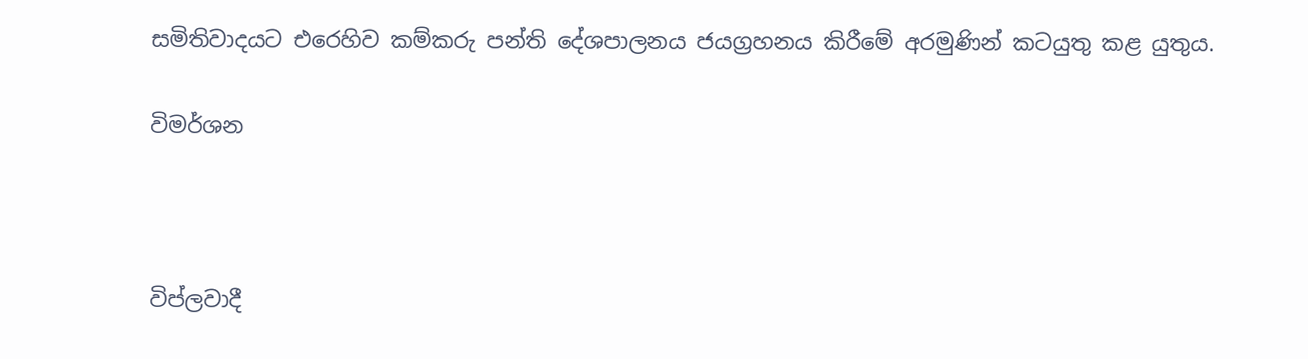සමිතිවාදයට එරෙහිව කම්කරු පන්ති දේශපාලනය ජයග්‍රහනය කිරීමේ අරමුණින් කටයුතු කළ යුතුය.

විමර්ශන



විප්ලවාදී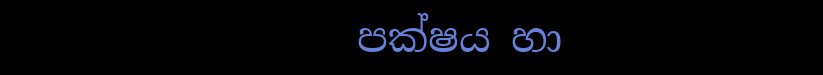පක්ෂය හා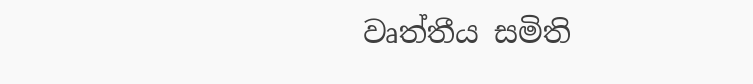වෘත්තීය සමිති